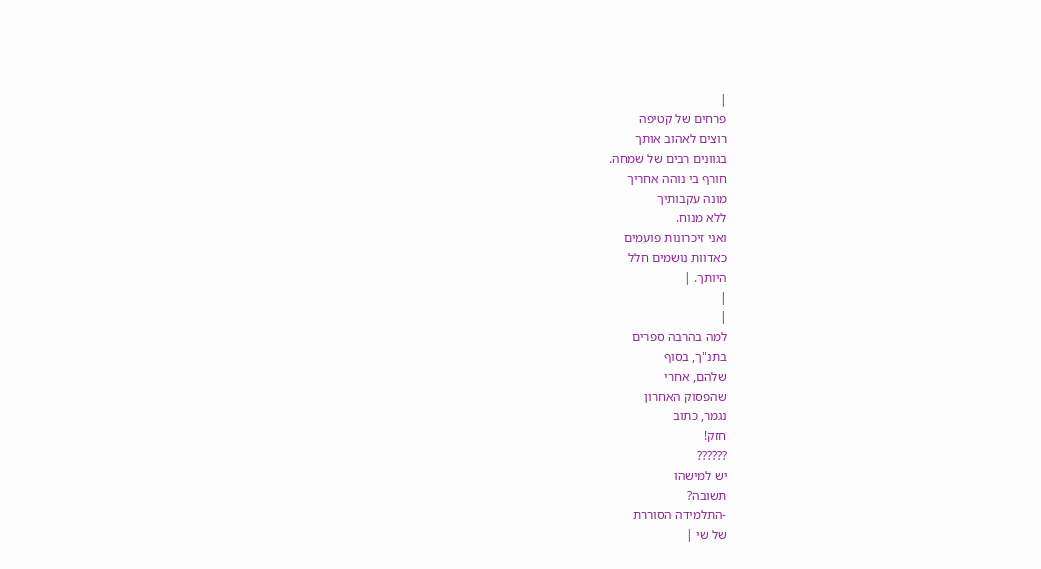|
פרחים של קטיפה
רוצים לאהוב אותך
בגוונים רבים של שמחה.
חורף בי נוהה אחריך
מונה עקבותיך
ללא מנוח.
ואני זיכרונות פועמים
כאדוות נושמים חלל
היותך. |
|
|
למה בהרבה ספרים
בתנ"ך, בסוף
שלהם, אחרי
שהפסוק האחרון
נגמר, כתוב
חזק!
??????
יש למישהו
תשובה?
-התלמידה הסוררת
של שי |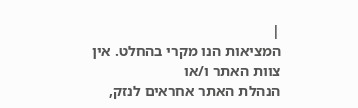|
המציאות הנו מקרי בהחלט. אין צוות האתר ו/או
הנהלת האתר אחראים לנזק,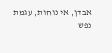אבדן, אי נוחות, עגמת
נפש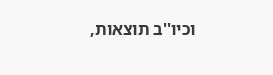וכיו''ב תוצאות,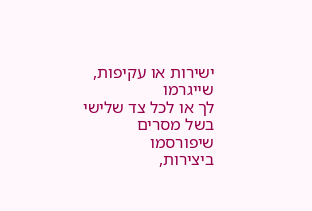ישירות או עקיפות, שייגרמו
לך או לכל צד שלישי בשל מסרים שיפורסמו
ביצירות,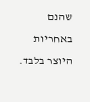שהנם באחריות היוצר בלבד.